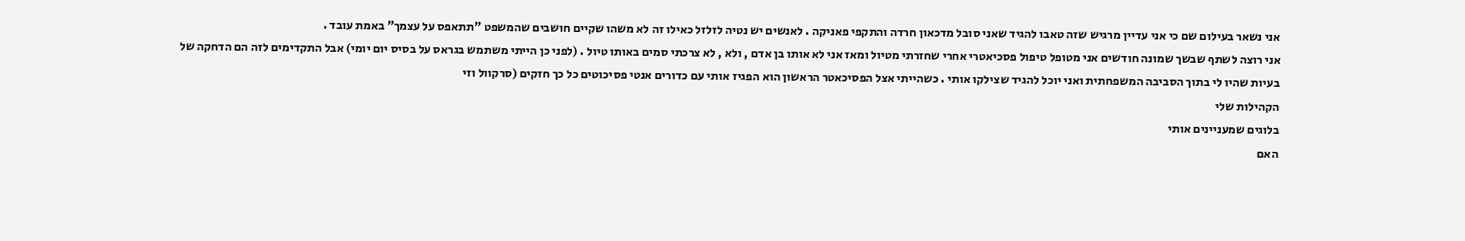אני נשאר בעילום שם כי אני עדיין מרגיש שזה טאבו להגיד שאני סובל מדכאון חרדה והתקפי פאניקה . לאנשים יש נטיה לזלזל כאילו זה לא משהו שקיים חושבים שהמשפט "תתאפס על עצמך" באמת עובד .
אני רוצה לשתף שבשך שמונה חודשים אני מטופל טיפול פסכיאטרי אחרי שחזרתי מטיול ומאז אני לא אותו בן אדם , ולא , לא צרכתי סמים באותו טיול . (לפני כן הייתי משתמש בגראס על בסיס יום יומי) אבל התקדימים לזה הם הדחקה של בעיות שהיו לי בתוך הסביבה המשפחתית ואני יוכל להגיד שצילקו אותי . כשהייתי אצל הפסיכאטר הראשון הוא הפגיז אותי עם כדורים אנטי פסיכוטים כל כך חזקים (סרקוול וזי
הקהילות שלי
בלוגים שמעניינים אותי
האם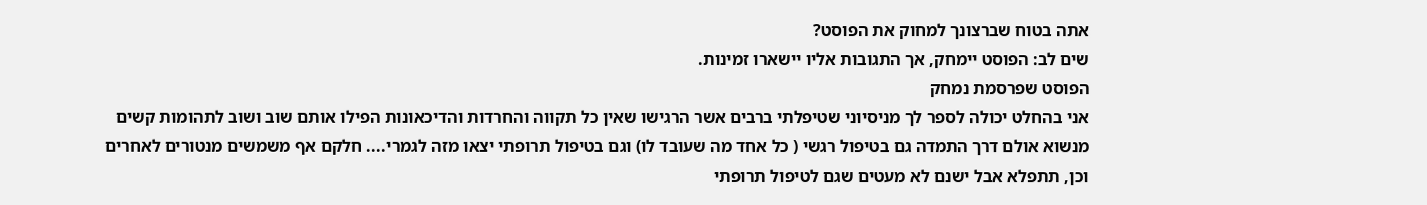אתה בטוח שברצונך למחוק את הפוסט?
שים לב: הפוסט יימחק, אך התגובות אליו יישארו זמינות.
הפוסט שפרסמת נמחק
אני בהחלט יכולה לספר לך מניסיוני שטיפלתי ברבים אשר הרגישו שאין כל תקווה והחרדות והדיכאונות הפילו אותם שוב ושוב לתהומות קשים מנשוא אולם דרך התמדה גם בטיפול רגשי ( כל אחד מה שעובד לו) וגם בטיפול תרופתי יצאו מזה לגמרי.... חלקם אף משמשים מנטורים לאחרים וכן, תתפלא אבל ישנם לא מעטים שגם לטיפול תרופתי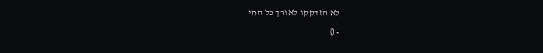לא הזדקקו לאורך כל החי
- 0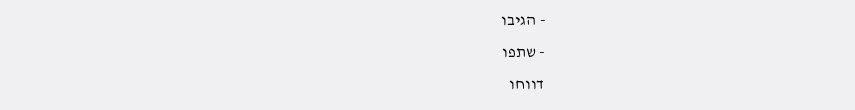- הגיבו
- שתפו
דווחו